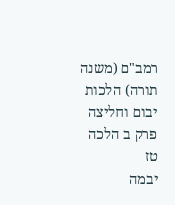רמב"ם (משנה תורה) הלכות יבום וחליצה פרק ב הלכה טז
יבמה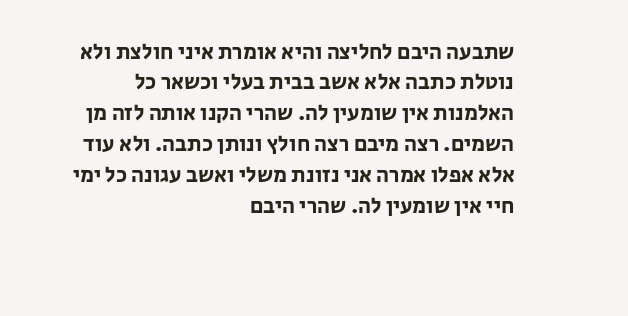שתבעה היבם לחליצה והיא אומרת איני חולצת ולא נוטלת כתבה אלא אשב בבית בעלי וכשאר כל האלמנות אין שומעין לה. שהרי הקנו אותה לזה מן השמים. רצה מיבם רצה חולץ ונותן כתבה. ולא עוד אלא אפלו אמרה אני נזונת משלי ואשב עגונה כל ימי חיי אין שומעין לה. שהרי היבם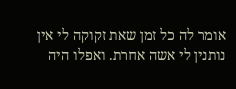אומר לה כל זמן שאת זקוקה לי אין נותנין לי אשה אחרת. ואפלו היה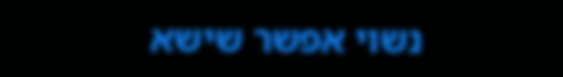נשוי אפשר שישא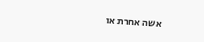אשה אחרת או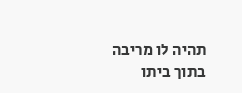תהיה לו מריבה בתוך ביתו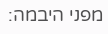מפני היבמה: